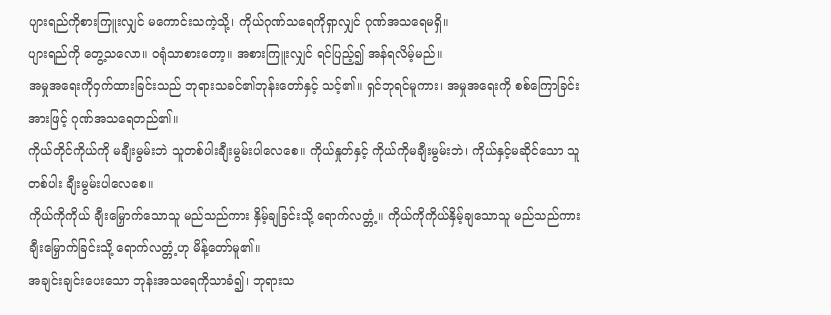ပျားရည်ကိုစားကြူးလျှင် မကောင်းသကဲ့သို့၊ ကိုယ်ဂုဏ်သရေကိုရှာလျှင် ဂုဏ်အသရေမရှိ။
ပျားရည်ကို တွေ့သလော။ ဝရုံသာစားတော့။ အစားကြူးလျှင် ရင်ပြည့်၍ အန်ရလိမ့်မည်။
အမှုအရေးကိုဝှက်ထားခြင်းသည် ဘုရားသခင်၏ဘုန်းတော်နှင့် သင့်၏။ ရှင်ဘုရင်မူကား၊ အမှုအရေးကို စစ်ကြောခြင်းအားဖြင့် ဂုဏ်အသရေတည်၏။
ကိုယ်တိုင်ကိုယ်ကို မချီးမွမ်းဘဲ သူတစ်ပါးချီးမွမ်းပါလေစေ။ ကိုယ်နှုတ်နှင့် ကိုယ်ကိုမချီးမွမ်းဘဲ၊ ကိုယ်နှင့်မဆိုင်သော သူတစ်ပါး ချီးမွမ်းပါလေစေ။
ကိုယ်ကိုကိုယ် ချီးမြှောက်သောသူ မည်သည်ကား နှိမ့်ချခြင်းသို့ ရောက်လတ္တံ့။ ကိုယ်ကိုကိုယ်နှိမ့်ချသောသူ မည်သည်ကား ချီးမြှောက်ခြင်းသို့ ရောက်လတ္တံ့ဟု မိန့်တော်မူ၏။
အချင်းချင်းပေးသော ဘုန်းအသရေကိုသာခံ၍၊ ဘုရားသ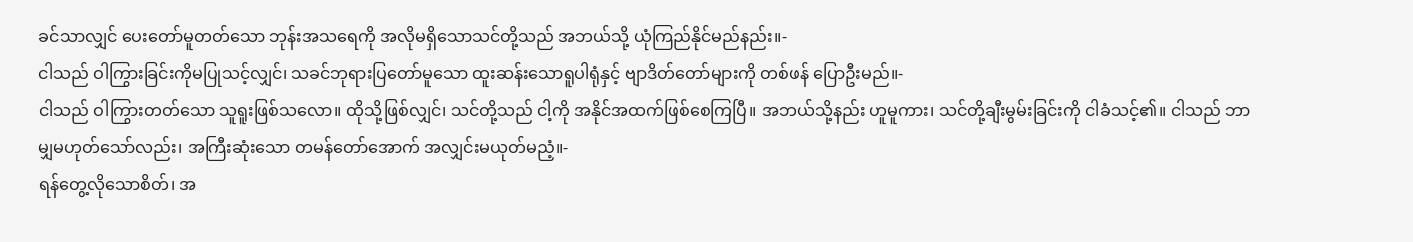ခင်သာလျှင် ပေးတော်မူတတ်သော ဘုန်းအသရေကို အလိုမရှိသောသင်တို့သည် အဘယ်သို့ ယုံကြည်နိုင်မည်နည်း။-
ငါသည် ဝါကြွားခြင်းကိုမပြုသင့်လျှင်၊ သခင်ဘုရားပြတော်မူသော ထူးဆန်းသောရူပါရုံနှင့် ဗျာဒိတ်တော်များကို တစ်ဖန် ပြောဦးမည်။-
ငါသည် ဝါကြွားတတ်သော သူရူးဖြစ်သလော။ ထိုသို့ဖြစ်လျှင်၊ သင်တို့သည် ငါ့ကို အနိုင်အထက်ဖြစ်စေကြပြီ။ အဘယ်သို့နည်း ဟူမူကား၊ သင်တို့ချီးမွမ်းခြင်းကို ငါခံသင့်၏။ ငါသည် ဘာမျှမဟုတ်သော်လည်း၊ အကြီးဆုံးသော တမန်တော်အောက် အလျှင်းမယုတ်မညံ့။-
ရန်တွေ့လိုသောစိတ်၊ အ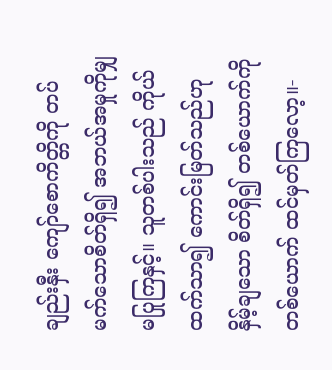ချည်းနှီး ကျော်စောကိတ္တိကို တပ်မက်သောစိတ်ရှိ၍ အဘယ်အမှုကိုမျှ မပြုကြနှင့်။ သူတစ်ပါးသည် ကိုယ်ထက်သာ၍ ကောင်းမြတ်သည်ဟု နှိမ့်ချသော စိတ်ရှိ၍ တစ်ယောက်ကိုတစ်ယောက် ထင်မှတ်ကြလော့။-